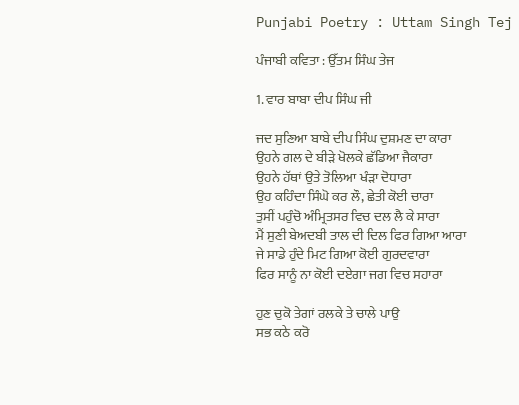Punjabi Poetry : Uttam Singh Tej

ਪੰਜਾਬੀ ਕਵਿਤਾ : ਉੱਤਮ ਸਿੰਘ ਤੇਜ

1. ਵਾਰ ਬਾਬਾ ਦੀਪ ਸਿੰਘ ਜੀ

ਜਦ ਸੁਣਿਆ ਬਾਬੇ ਦੀਪ ਸਿੰਘ ਦੁਸ਼ਮਣ ਦਾ ਕਾਰਾ
ਉਹਨੇ ਗਲ ਦੇ ਬੀੜੇ ਖੋਲਕੇ ਛੱਡਿਆ ਜੈਕਾਰਾ
ਉਹਨੇ ਹੱਥਾਂ ਉਤੇ ਤੋਲਿਆ ਖੰੜਾ ਦੋਧਾਰਾ
ਉਹ ਕਹਿੰਦਾ ਸਿੰਘੋ ਕਰ ਲੌ, ਛੇਤੀ ਕੋਈ ਚਾਰਾ
ਤੁਸੀਂ ਪਹੁੰਚੋ ਅੰਮ੍ਰਿਤਸਰ ਵਿਚ ਦਲ ਲੈ ਕੇ ਸਾਰਾ
ਮੈਂ ਸੁਣੀ ਬੇਅਦਬੀ ਤਾਲ ਦੀ ਦਿਲ ਫਿਰ ਗਿਆ ਆਰਾ
ਜੇ ਸਾਡੇ ਹੁੰਦੇ ਮਿਟ ਗਿਆ ਕੋਈ ਗੁਰਦਵਾਰਾ
ਫਿਰ ਸਾਨੂੰ ਨਾ ਕੋਈ ਦਏਗਾ ਜਗ ਵਿਚ ਸਹਾਰਾ

ਹੁਣ ਚੁਕੋ ਤੇਗਾਂ ਰਲਕੇ ਤੇ ਚਾਲੇ ਪਾਉ
ਸਭ ਕਠੇ ਕਰੋ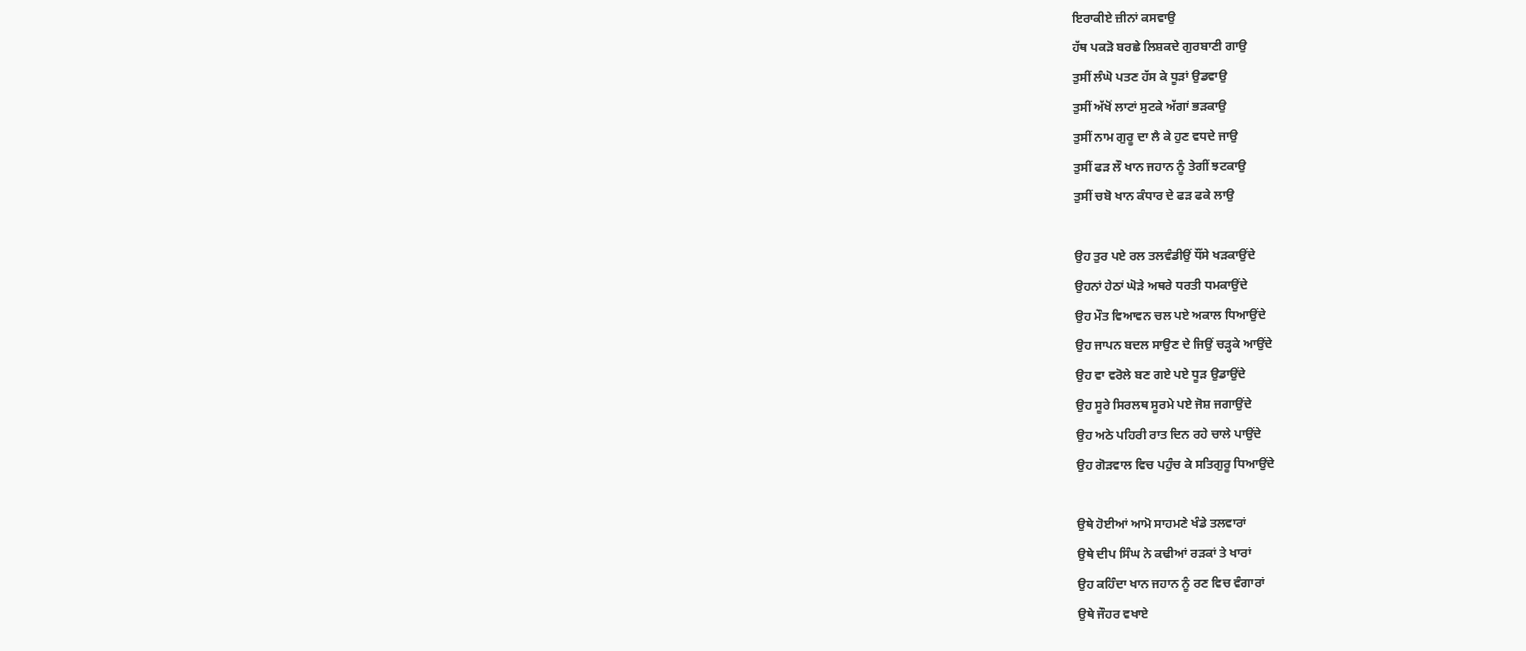ਇਰਾਕੀਏ ਜ਼ੀਨਾਂ ਕਸਵਾਉ
ਹੱਥ ਪਕੜੋ ਬਰਛੇ ਲਿਸ਼ਕਦੇ ਗੁਰਬਾਣੀ ਗਾਉ
ਤੁਸੀਂ ਲੰਘੋ ਪਤਣ ਹੱਸ ਕੇ ਧੂੜਾਂ ਉਡਵਾਉ
ਤੁਸੀਂ ਅੱਖੋਂ ਲਾਟਾਂ ਸੁਟਕੇ ਅੱਗਾਂ ਭੜਕਾਉ
ਤੁਸੀਂ ਨਾਮ ਗੁਰੂ ਦਾ ਲੈ ਕੇ ਹੁਣ ਵਧਦੇ ਜਾਉ
ਤੁਸੀਂ ਫੜ ਲੌ ਖਾਨ ਜਹਾਨ ਨੂੰ ਤੇਗੀਂ ਝਟਕਾਉ
ਤੁਸੀਂ ਚਬੋ ਖਾਨ ਕੰਧਾਰ ਦੇ ਫੜ ਫਕੇ ਲਾਉ

ਉਹ ਤੁਰ ਪਏ ਰਲ ਤਲਵੰਡੀਉਂ ਧੌਂਸੇ ਖੜਕਾਉਂਦੇ
ਉਹਨਾਂ ਹੇਠਾਂ ਘੋੜੇ ਅਥਰੇ ਧਰਤੀ ਧਮਕਾਉਂਦੇ
ਉਹ ਮੌਤ ਵਿਆਵਨ ਚਲ ਪਏ ਅਕਾਲ ਧਿਆਉਂਦੇ
ਉਹ ਜਾਪਨ ਬਦਲ ਸਾਉਣ ਦੇ ਜਿਉਂ ਚੜ੍ਹਕੇ ਆਉਂਦੇ
ਉਹ ਵਾ ਵਰੋਲੇ ਬਣ ਗਏ ਪਏ ਧੂੜ ਉਡਾਉਂਦੇ
ਉਹ ਸੂਰੇ ਸਿਰਲਥ ਸੂਰਮੇ ਪਏ ਜੋਸ਼ ਜਗਾਉਂਦੇ
ਉਹ ਅਠੇ ਪਹਿਰੀ ਰਾਤ ਦਿਨ ਰਹੇ ਚਾਲੇ ਪਾਉਂਦੇ
ਉਹ ਗੋੜਵਾਲ ਵਿਚ ਪਹੁੰਚ ਕੇ ਸਤਿਗੁਰੂ ਧਿਆਉਂਦੇ

ਉਥੇ ਹੋਈਆਂ ਆਮੋ ਸਾਹਮਣੇ ਖੰਡੇ ਤਲਵਾਰਾਂ
ਉਥੇ ਦੀਪ ਸਿੰਘ ਨੇ ਕਢੀਆਂ ਰੜਕਾਂ ਤੇ ਖਾਰਾਂ
ਉਹ ਕਹਿੰਦਾ ਖਾਨ ਜਹਾਨ ਨੂੰ ਰਣ ਵਿਚ ਵੰਗਾਰਾਂ
ਉਥੇ ਜੌਹਰ ਵਖਾਏ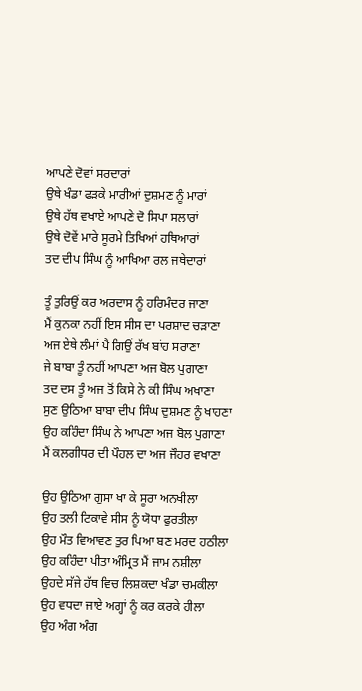ਆਪਣੇ ਦੋਵਾਂ ਸਰਦਾਰਾਂ
ਉਥੇ ਖੰਡਾ ਫੜਕੇ ਮਾਰੀਆਂ ਦੁਸ਼ਮਣ ਨੂੰ ਮਾਰਾਂ
ਉਥੇ ਹੱਥ ਵਖਾਏ ਆਪਣੇ ਦੋ ਸਿਪਾ ਸਲਾਰਾਂ
ਉਥੇ ਦੋਵੇਂ ਮਾਰੇ ਸੂਰਮੇ ਤਿਖਿਆਂ ਹਥਿਆਰਾਂ
ਤਦ ਦੀਪ ਸਿੰਘ ਨੂੰ ਆਖਿਆ ਰਲ ਜਥੇਦਾਰਾਂ

ਤੂੰ ਤੁਰਿਉਂ ਕਰ ਅਰਦਾਸ ਨੂੰ ਹਰਿਮੰਦਰ ਜਾਣਾ
ਮੈਂ ਕੁਨਕਾ ਨਹੀਂ ਇਸ ਸੀਸ ਦਾ ਪਰਸ਼ਾਦ ਚੜਾਣਾ
ਅਜ ਏਥੇ ਲੰਮਾਂ ਪੈ ਗਿਉਂ ਰੱਖ ਬਾਂਹ ਸਰਾਣਾ
ਜੇ ਬਾਬਾ ਤੂੰ ਨਹੀਂ ਆਪਣਾ ਅਜ ਬੋਲ ਪੁਗਾਣਾ
ਤਦ ਦਸ ਤੂੰ ਅਜ ਤੋਂ ਕਿਸੇ ਨੇ ਕੀ ਸਿੰਘ ਅਖਾਣਾ
ਸੁਣ ਉਠਿਆ ਬਾਬਾ ਦੀਪ ਸਿੰਘ ਦੁਸ਼ਮਣ ਨੂੰ ਖਾਹਣਾ
ਉਹ ਕਹਿੰਦਾ ਸਿੰਘ ਨੇ ਆਪਣਾ ਅਜ ਬੋਲ ਪੁਗਾਣਾ
ਮੈਂ ਕਲਗੀਧਰ ਦੀ ਪੌਹਲ ਦਾ ਅਜ ਜੌਹਰ ਵਖਾਣਾ

ਉਹ ਉਠਿਆ ਗੁਸਾ ਖਾ ਕੇ ਸੂਰਾ ਅਨਖੀਲਾ
ਉਹ ਤਲੀ ਟਿਕਾਵੇ ਸੀਸ ਨੂੰ ਯੋਧਾ ਫੁਰਤੀਲਾ
ਉਹ ਮੌਤ ਵਿਆਵਣ ਤੁਰ ਪਿਆ ਬਣ ਮਰਦ ਹਠੀਲਾ
ਉਹ ਕਹਿੰਦਾ ਪੀਤਾ ਅੰਮ੍ਰਿਤ ਮੈਂ ਜਾਮ ਨਸ਼ੀਲਾ
ਉਹਦੇ ਸੱਜੇ ਹੱਥ ਵਿਚ ਲਿਸ਼ਕਦਾ ਖੰਡਾ ਚਮਕੀਲਾ
ਉਹ ਵਧਦਾ ਜਾਏ ਅਗ੍ਹਾਂ ਨੂੰ ਕਰ ਕਰਕੇ ਹੀਲਾ
ਉਹ ਅੰਗ ਅੰਗ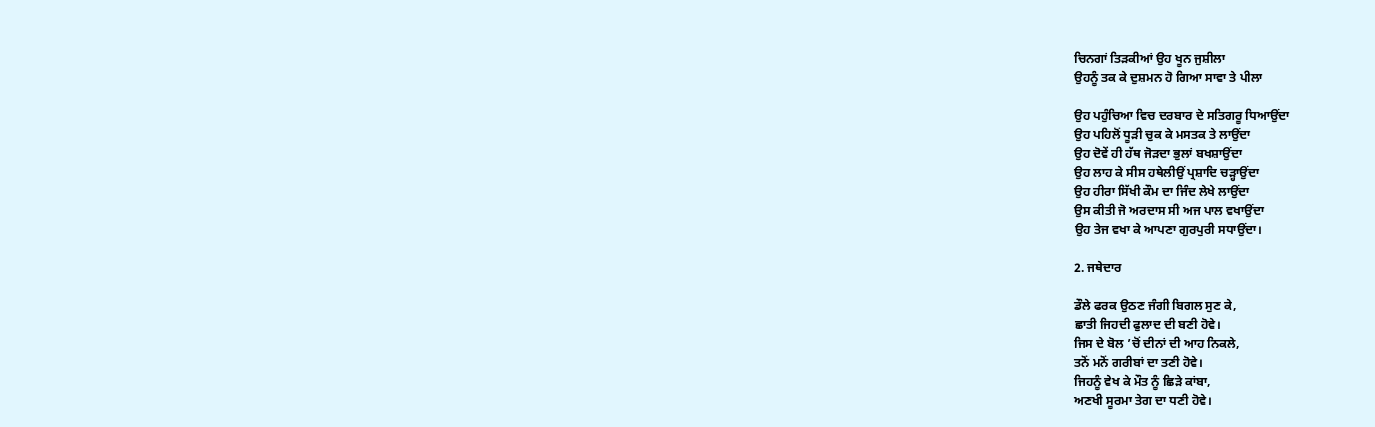ਚਿਨਗਾਂ ਤਿੜਕੀਆਂ ਉਹ ਖੂਨ ਜੁਸ਼ੀਲਾ
ਉਹਨੂੰ ਤਕ ਕੇ ਦੁਸ਼ਮਨ ਹੋ ਗਿਆ ਸਾਵਾ ਤੇ ਪੀਲਾ

ਉਹ ਪਹੁੰਚਿਆ ਵਿਚ ਦਰਬਾਰ ਦੇ ਸਤਿਗਰੂ ਧਿਆਉਂਦਾ
ਉਹ ਪਹਿਲੋਂ ਧੂੜੀ ਚੁਕ ਕੇ ਮਸਤਕ ਤੇ ਲਾਉਂਦਾ
ਉਹ ਦੋਵੇਂ ਹੀ ਹੱਥ ਜੋੜਦਾ ਭੁਲਾਂ ਬਖਸ਼ਾਉਂਦਾ
ਉਹ ਲਾਹ ਕੇ ਸੀਸ ਹਥੇਲੀਉਂ ਪ੍ਰਸ਼ਾਦਿ ਚੜ੍ਹਾਉਂਦਾ
ਉਹ ਹੀਰਾ ਸਿੱਖੀ ਕੌਮ ਦਾ ਜਿੰਦ ਲੇਖੇ ਲਾਉਂਦਾ
ਉਸ ਕੀਤੀ ਜੋ ਅਰਦਾਸ ਸੀ ਅਜ ਪਾਲ ਵਖਾਉਂਦਾ
ਉਹ ਤੇਜ ਵਖਾ ਕੇ ਆਪਣਾ ਗੁਰਪੁਰੀ ਸਧਾਉਂਦਾ।

2. ਜਥੇਦਾਰ

ਡੌਲੇ ਫਰਕ ਉਠਣ ਜੰਗੀ ਬਿਗਲ ਸੁਣ ਕੇ,
ਛਾਤੀ ਜਿਹਦੀ ਫੁਲਾਦ ਦੀ ਬਣੀ ਹੋਵੇ।
ਜਿਸ ਦੇ ਬੋਲ ’ਚੋਂ ਦੀਨਾਂ ਦੀ ਆਹ ਨਿਕਲੇ,
ਤਨੋਂ ਮਨੋਂ ਗਰੀਬਾਂ ਦਾ ਤਣੀ ਹੋਵੇ।
ਜਿਹਨੂੰ ਵੇਖ ਕੇ ਮੌਤ ਨੂੰ ਛਿੜੇ ਕਾਂਬਾ,
ਅਣਖੀ ਸੂਰਮਾ ਤੇਗ ਦਾ ਧਣੀ ਹੋਵੇ।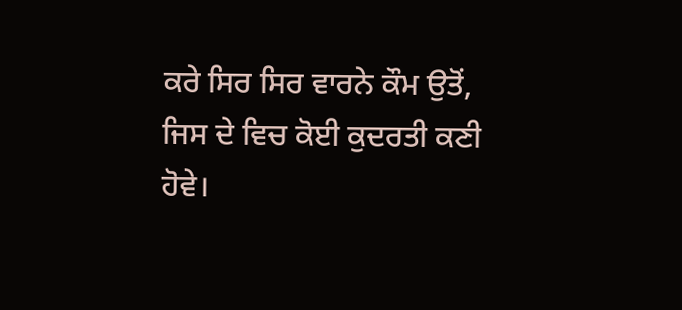ਕਰੇ ਸਿਰ ਸਿਰ ਵਾਰਨੇ ਕੌਮ ਉਤੋਂ,
ਜਿਸ ਦੇ ਵਿਚ ਕੋਈ ਕੁਦਰਤੀ ਕਣੀ ਹੋਵੇ।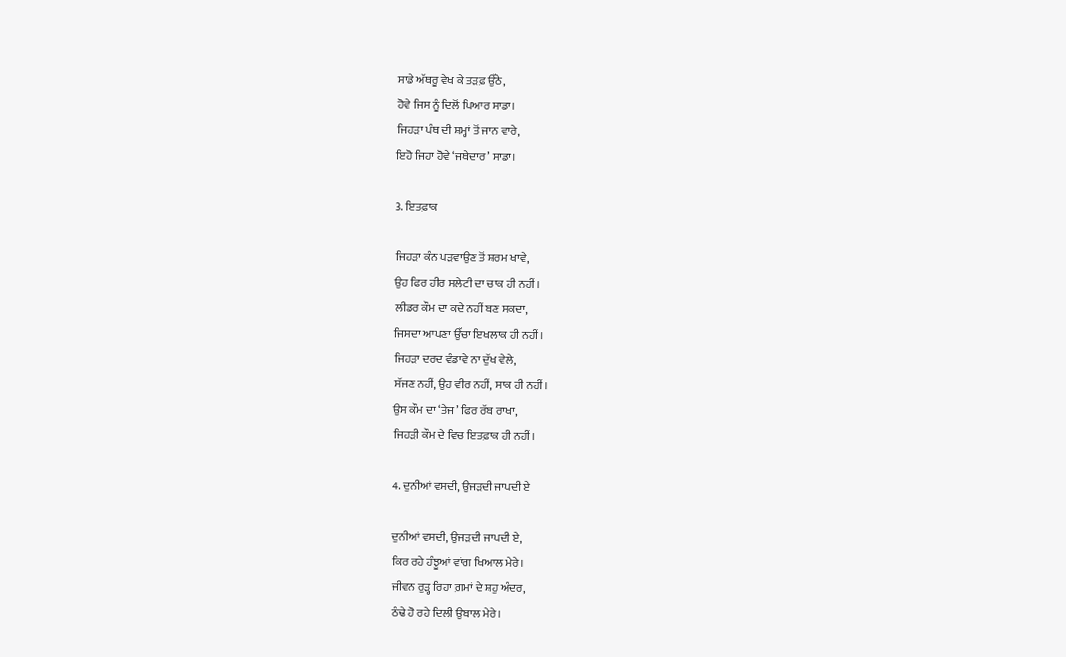ਸਾਡੇ ਅੱਥਰੂ ਵੇਖ ਕੇ ਤੜਫ਼ ਉੱਠੇ,
ਹੋਵੇ ਜਿਸ ਨੂੰ ਦਿਲੋਂ ਪਿਆਰ ਸਾਡਾ।
ਜਿਹੜਾ ਪੰਥ ਦੀ ਸ਼ਮ੍ਹਾਂ ਤੋਂ ਜਾਨ ਵਾਰੇ,
ਇਹੋ ਜਿਹਾ ਹੋਵੇ ‘ਜਥੇਦਾਰ’ ਸਾਡਾ।

3. ਇਤਫ਼ਾਕ

ਜਿਹੜਾ ਕੰਨ ਪੜਵਾਉਣ ਤੋਂ ਸ਼ਰਮ ਖਾਵੇ,
ਉਹ ਫਿਰ ਹੀਰ ਸਲੇਟੀ ਦਾ ਚਾਕ ਹੀ ਨਹੀਂ।
ਲੀਡਰ ਕੌਮ ਦਾ ਕਦੇ ਨਹੀਂ ਬਣ ਸਕਦਾ,
ਜਿਸਦਾ ਆਪਣਾ ਉੱਚਾ ਇਖਲਾਕ ਹੀ ਨਹੀਂ।
ਜਿਹੜਾ ਦਰਦ ਵੰਡਾਵੇ ਨਾ ਦੁੱਖ ਵੇਲੇ,
ਸੱਜਣ ਨਹੀਂ, ਉਹ ਵੀਰ ਨਹੀਂ, ਸਾਕ ਹੀ ਨਹੀਂ।
ਉਸ ਕੌਮ ਦਾ ‘ਤੇਜ’ ਫਿਰ ਰੱਬ ਰਾਖਾ,
ਜਿਹੜੀ ਕੌਮ ਦੇ ਵਿਚ ਇਤਫ਼ਾਕ ਹੀ ਨਹੀਂ।

4. ਦੁਨੀਆਂ ਵਸਦੀ, ਉਜੜਦੀ ਜਾਪਦੀ ਏ

ਦੁਨੀਆਂ ਵਸਦੀ, ਉਜੜਦੀ ਜਾਪਦੀ ਏ,
ਕਿਰ ਰਹੇ ਹੰਝੂਆਂ ਵਾਂਗ ਖਿਆਲ ਮੇਰੇ।
ਜੀਵਨ ਰੁੜ੍ਹ ਰਿਹਾ ਗ਼ਮਾਂ ਦੇ ਸ਼ਹੁ ਅੰਦਰ,
ਠੰਢੇ ਹੋ ਰਹੇ ਦਿਲੀ ਉਬਾਲ ਮੇਰੇ।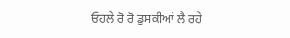ਓਹਲੇ ਰੋ ਰੋ ਡੁਸਕੀਆਂ ਲੈ ਰਹੇ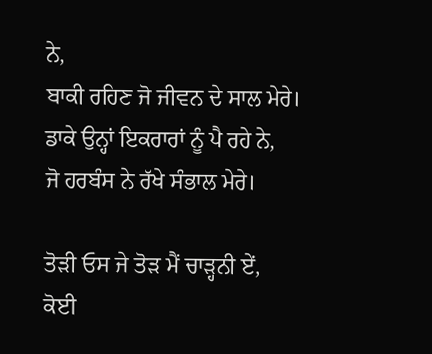ਨੇ,
ਬਾਕੀ ਰਹਿਣ ਜੋ ਜੀਵਨ ਦੇ ਸਾਲ ਮੇਰੇ।
ਡਾਕੇ ਉਨ੍ਹਾਂ ਇਕਰਾਰਾਂ ਨੂੰ ਪੈ ਰਹੇ ਨੇ,
ਜੋ ਹਰਬੰਸ ਨੇ ਰੱਖੇ ਸੰਭਾਲ ਮੇਰੇ।

ਤੋੜੀ ਓਸ ਜੇ ਤੋੜ ਮੈਂ ਚਾੜ੍ਹਨੀ ਏਂ,
ਕੋਈ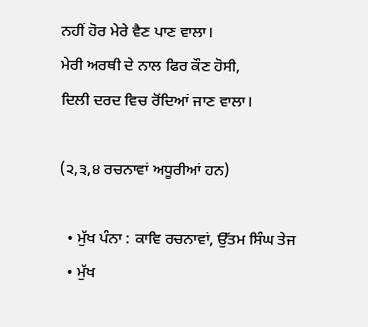ਨਹੀਂ ਹੋਰ ਮੇਰੇ ਵੈਣ ਪਾਣ ਵਾਲਾ।
ਮੇਰੀ ਅਰਥੀ ਦੇ ਨਾਲ ਫਿਰ ਕੌਣ ਹੋਸੀ,
ਦਿਲੀ ਦਰਦ ਵਿਚ ਰੋਂਦਿਆਂ ਜਾਣ ਵਾਲਾ।

(੨,੩,੪ ਰਚਨਾਵਾਂ ਅਧੂਰੀਆਂ ਹਨ)

  • ਮੁੱਖ ਪੰਨਾ : ਕਾਵਿ ਰਚਨਾਵਾਂ, ਉੱਤਮ ਸਿੰਘ ਤੇਜ
  • ਮੁੱਖ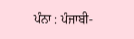ਪੰਨਾ : ਪੰਜਾਬੀ-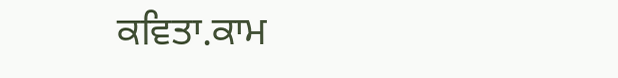ਕਵਿਤਾ.ਕਾਮ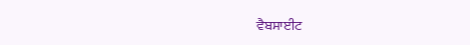ਵੈਬਸਾਈਟ